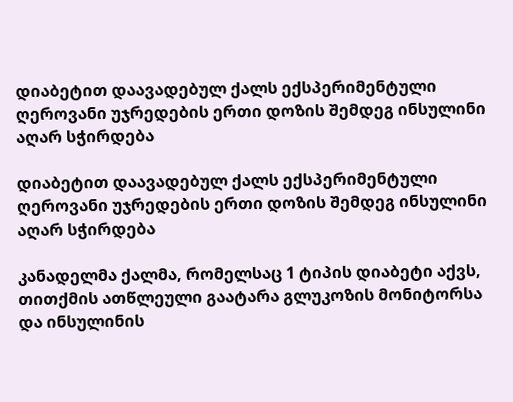დიაბეტით დაავადებულ ქალს ექსპერიმენტული ღეროვანი უჯრედების ერთი დოზის შემდეგ ინსულინი აღარ სჭირდება

დიაბეტით დაავადებულ ქალს ექსპერიმენტული ღეროვანი უჯრედების ერთი დოზის შემდეგ ინსულინი აღარ სჭირდება

კანადელმა ქალმა, რომელსაც 1 ტიპის დიაბეტი აქვს, თითქმის ათწლეული გაატარა გლუკოზის მონიტორსა და ინსულინის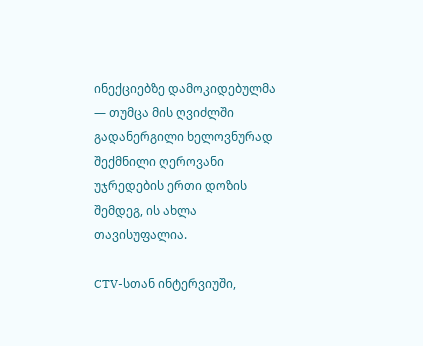ინექციებზე დამოკიდებულმა — თუმცა მის ღვიძლში გადანერგილი ხელოვნურად შექმნილი ღეროვანი უჯრედების ერთი დოზის შემდეგ, ის ახლა თავისუფალია.

CTV-სთან ინტერვიუში,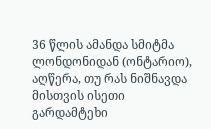36 წლის ამანდა სმიტმა ლონდონიდან (ონტარიო), აღწერა, თუ რას ნიშნავდა მისთვის ისეთი გარდამტეხი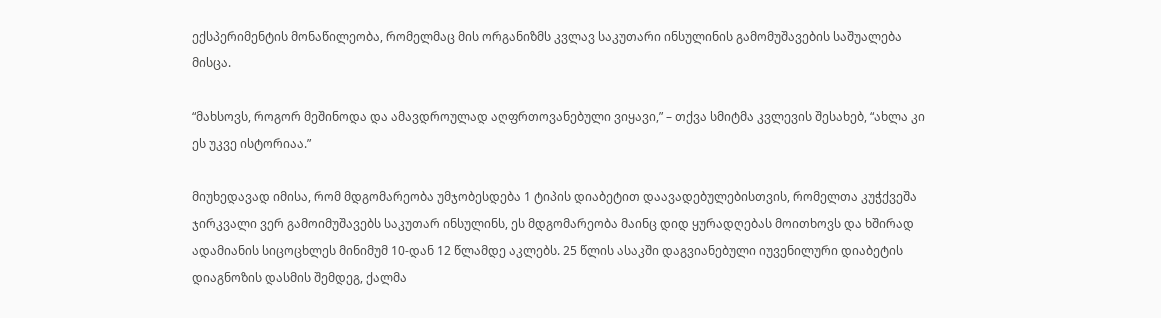ექსპერიმენტის მონაწილეობა, რომელმაც მის ორგანიზმს კვლავ საკუთარი ინსულინის გამომუშავების საშუალება მისცა.

“მახსოვს, როგორ მეშინოდა და ამავდროულად აღფრთოვანებული ვიყავი,” – თქვა სმიტმა კვლევის შესახებ, “ახლა კი ეს უკვე ისტორიაა.”

მიუხედავად იმისა, რომ მდგომარეობა უმჯობესდება 1 ტიპის დიაბეტით დაავადებულებისთვის, რომელთა კუჭქვეშა ჯირკვალი ვერ გამოიმუშავებს საკუთარ ინსულინს, ეს მდგომარეობა მაინც დიდ ყურადღებას მოითხოვს და ხშირად ადამიანის სიცოცხლეს მინიმუმ 10-დან 12 წლამდე აკლებს. 25 წლის ასაკში დაგვიანებული იუვენილური დიაბეტის დიაგნოზის დასმის შემდეგ, ქალმა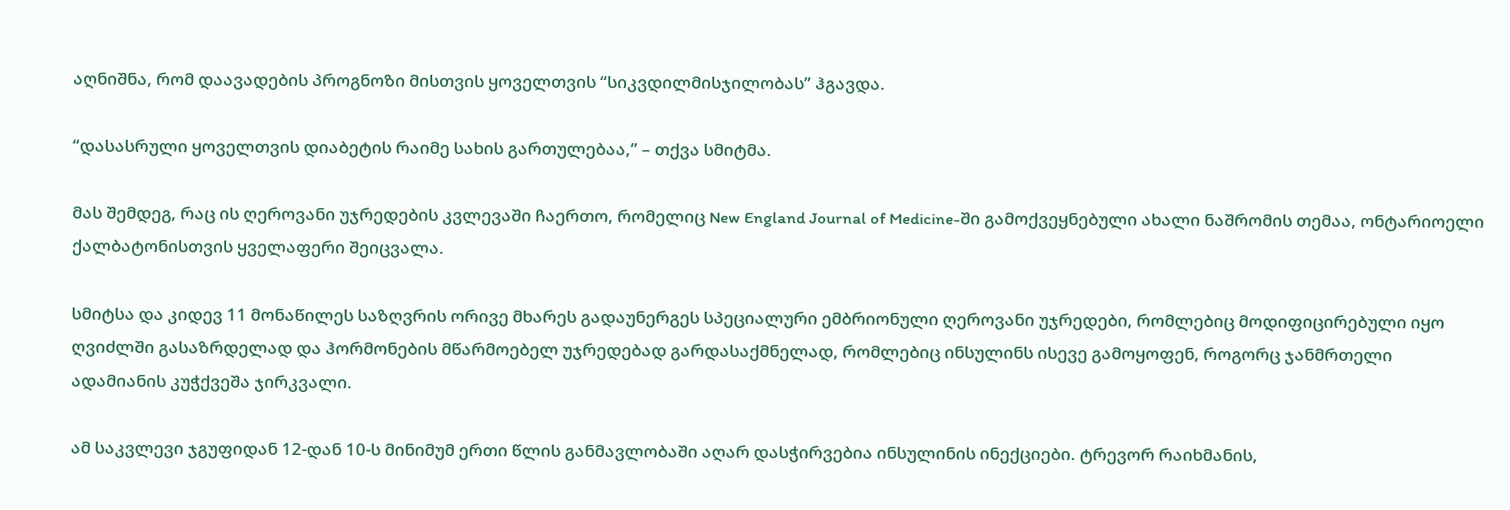აღნიშნა, რომ დაავადების პროგნოზი მისთვის ყოველთვის “სიკვდილმისჯილობას” ჰგავდა.

“დასასრული ყოველთვის დიაბეტის რაიმე სახის გართულებაა,” – თქვა სმიტმა.

მას შემდეგ, რაც ის ღეროვანი უჯრედების კვლევაში ჩაერთო, რომელიც New England Journal of Medicine-ში გამოქვეყნებული ახალი ნაშრომის თემაა, ონტარიოელი ქალბატონისთვის ყველაფერი შეიცვალა.

სმიტსა და კიდევ 11 მონაწილეს საზღვრის ორივე მხარეს გადაუნერგეს სპეციალური ემბრიონული ღეროვანი უჯრედები, რომლებიც მოდიფიცირებული იყო ღვიძლში გასაზრდელად და ჰორმონების მწარმოებელ უჯრედებად გარდასაქმნელად, რომლებიც ინსულინს ისევე გამოყოფენ, როგორც ჯანმრთელი ადამიანის კუჭქვეშა ჯირკვალი.

ამ საკვლევი ჯგუფიდან 12-დან 10-ს მინიმუმ ერთი წლის განმავლობაში აღარ დასჭირვებია ინსულინის ინექციები. ტრევორ რაიხმანის,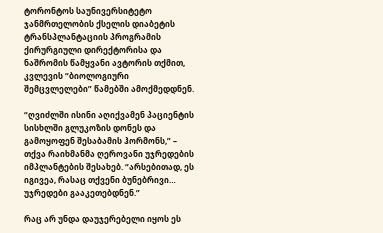ტორონტოს საუნივერსიტეტო ჯანმრთელობის ქსელის დიაბეტის ტრანსპლანტაციის პროგრამის ქირურგიული დირექტორისა და ნაშრომის წამყვანი ავტორის თქმით, კვლევის “ბიოლოგიური შემცვლელები” წამებში ამოქმედდნენ.

“ღვიძლში ისინი აღიქვამენ პაციენტის სისხლში გლუკოზის დონეს და გამოყოფენ შესაბამის ჰორმონს,” – თქვა რაიხმანმა ღეროვანი უჯრედების იმპლანტების შესახებ. “არსებითად, ეს იგივეა, რასაც თქვენი ბუნებრივი… უჯრედები გააკეთებდნენ.”

რაც არ უნდა დაუჯერებელი იყოს ეს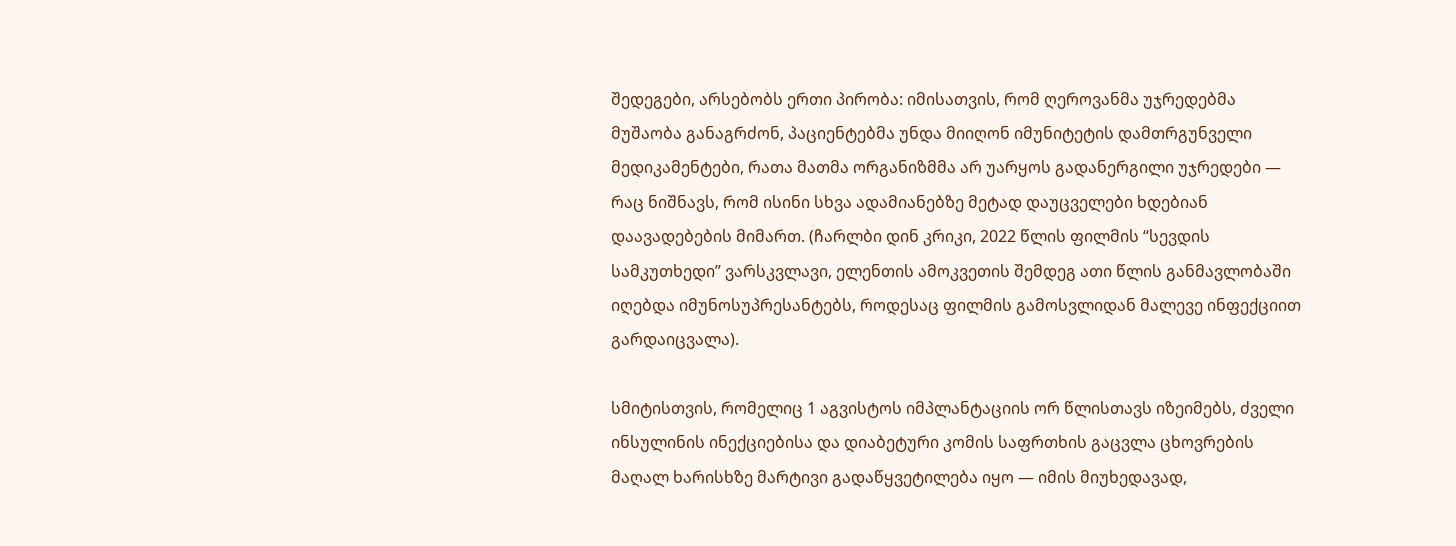შედეგები, არსებობს ერთი პირობა: იმისათვის, რომ ღეროვანმა უჯრედებმა მუშაობა განაგრძონ, პაციენტებმა უნდა მიიღონ იმუნიტეტის დამთრგუნველი მედიკამენტები, რათა მათმა ორგანიზმმა არ უარყოს გადანერგილი უჯრედები — რაც ნიშნავს, რომ ისინი სხვა ადამიანებზე მეტად დაუცველები ხდებიან დაავადებების მიმართ. (ჩარლბი დინ კრიკი, 2022 წლის ფილმის “სევდის სამკუთხედი” ვარსკვლავი, ელენთის ამოკვეთის შემდეგ ათი წლის განმავლობაში იღებდა იმუნოსუპრესანტებს, როდესაც ფილმის გამოსვლიდან მალევე ინფექციით გარდაიცვალა).

სმიტისთვის, რომელიც 1 აგვისტოს იმპლანტაციის ორ წლისთავს იზეიმებს, ძველი ინსულინის ინექციებისა და დიაბეტური კომის საფრთხის გაცვლა ცხოვრების მაღალ ხარისხზე მარტივი გადაწყვეტილება იყო — იმის მიუხედავად,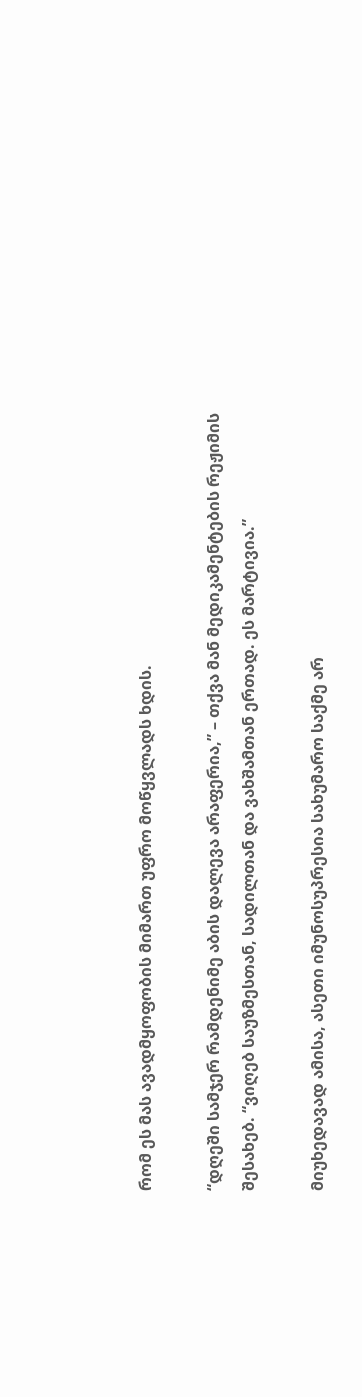რომ ეს მას ავადმყოფობის მიმართ უფრო მოწყვლადს ხდის.

“დღეში სამჯერ რამდენიმე აბის დალევა არაფერია,” – თქვა მან მედიკამენტების რეჟიმის შესახებ. “ვიღებ საუზმესთან, სადილთან და ვახშამთან ერთად. ეს მარტივია.”

მიუხედავად ამისა, ასეთი იმუნოსუპრესია სახუმარო საქმე არ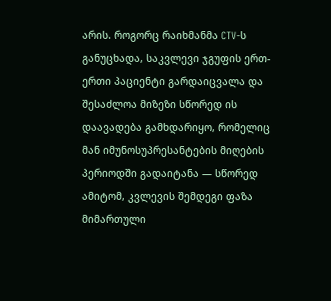არის. როგორც რაიხმანმა CTV-ს განუცხადა, საკვლევი ჯგუფის ერთ-ერთი პაციენტი გარდაიცვალა და შესაძლოა მიზეზი სწორედ ის დაავადება გამხდარიყო, რომელიც მან იმუნოსუპრესანტების მიღების პერიოდში გადაიტანა — სწორედ ამიტომ, კვლევის შემდეგი ფაზა მიმართული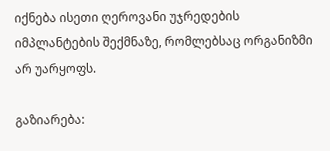იქნება ისეთი ღეროვანი უჯრედების იმპლანტების შექმნაზე, რომლებსაც ორგანიზმი არ უარყოფს.

გაზიარება: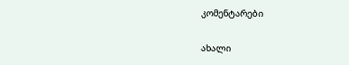კომენტარები

ახალი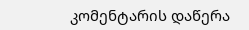კომენტარის დაწერა